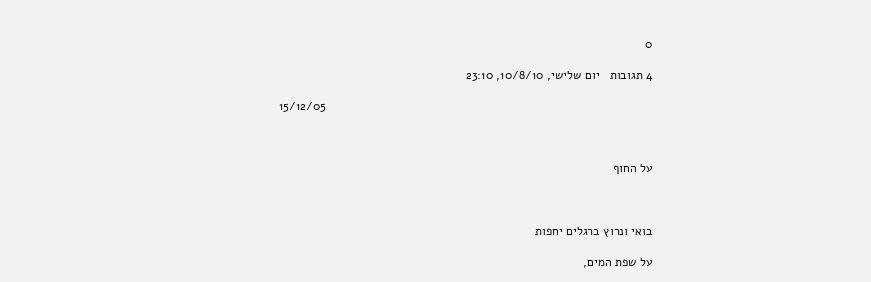0

4 תגובות   יום שלישי, 10/8/10, 23:10

                                                                                                15/12/05



על החוף



בואי ונרוץ ברגלים יחפות

על שפת המים,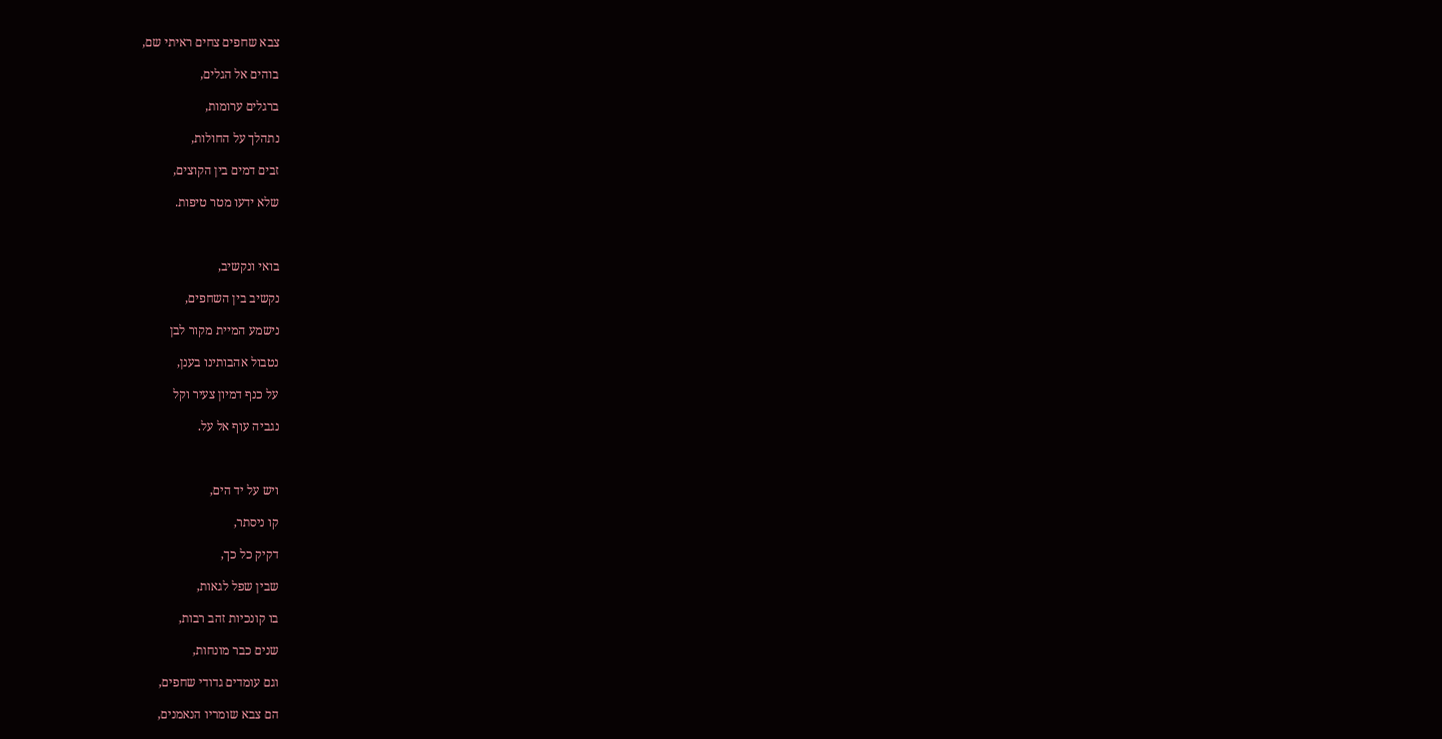צבא שחפים צחים ראיתי שם,

בוהים אל הגלים,

ברגלים ערומות,

נתהלך על החולות,

זבים דמים בין הקוצים,

שלא ידעו מטר טיפות.



בואי ונקשיב,

נקשיב בין השחפים,

נישמע המיית מקור לבן

נטבול אהבותינו בענן,

על כנף דמיון צעיר וקל

נגביה עוף אל על.



ויש על יד הים,

קו ניסתר,

דקיק כל כך,

שבין שפל לגאות,

בו קונכיות זהב רבות,

שנים כבר מונחות,

וגם עומדים גדודי שחפים,

הם צבא שומריו הנאמנים,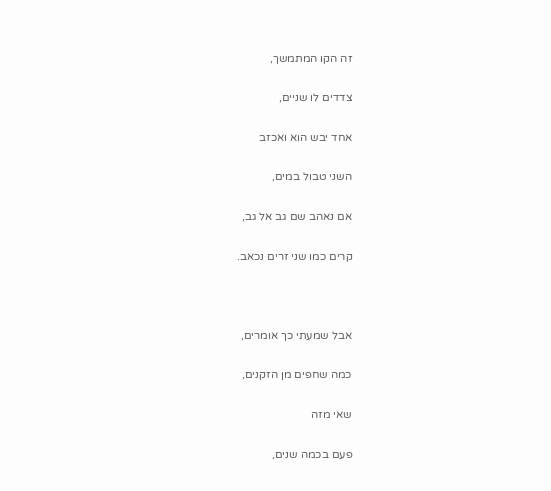זה הקו המתמשך,

צדדים לו שניים,

אחד יבש הוא ואכזב

השני טבול במים,

אם נאהב שם גב אל גב,

קרים כמו שני זרים נכאב.



אבל שמעתי כך אומרים,

כמה שחפים מן הזקנים,

שאי מזה

פעם בכמה שנים,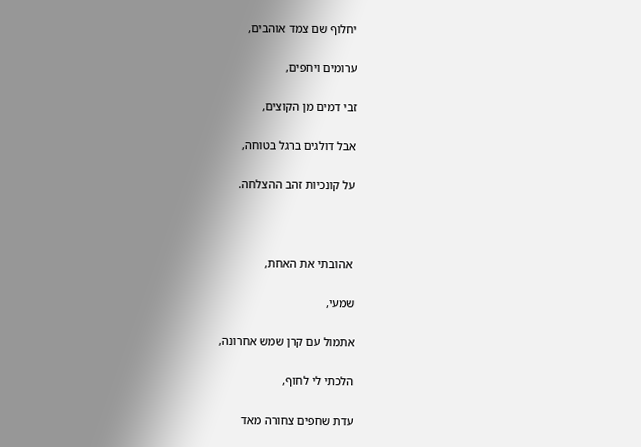יחלוף שם צמד אוהבים,

ערומים ויחפים,

זבי דמים מן הקוצים,

אבל דולגים ברגל בטוחה,

על קונכיות זהב ההצלחה.



 אהובתי את האחת,

שמעי,

אתמול עם קרן שמש אחרונה,

הלכתי לי לחוף,

עדת שחפים צחורה מאד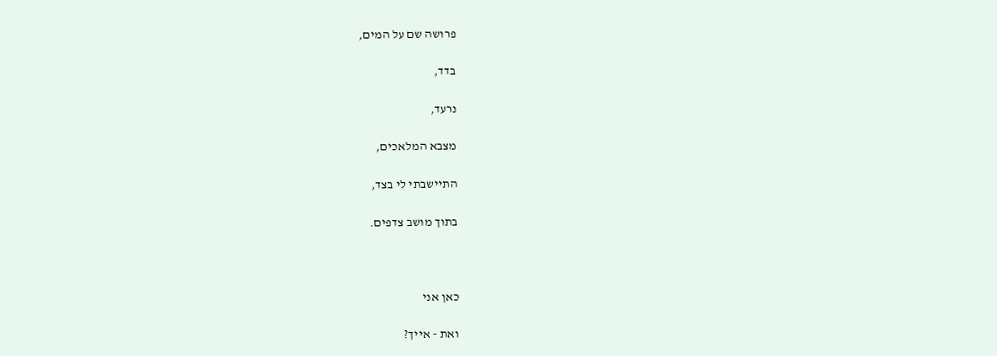פרושה שם על המים,

בדד,

נרעד,

מצבא המלאכים,

התיישבתי לי בצד,

בתוך מושב צדפים.



כאן אני

ואת - אייך?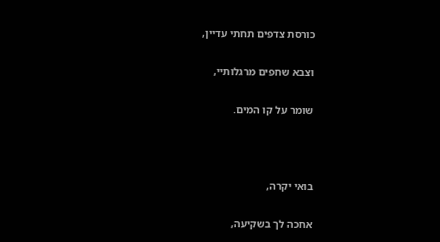כורסת צדפים תחתי עדיין,

וצבא שחפים מרגלותיי,

שומר על קו המים.



בואי יקרה,

אחכה לך בשקיעה,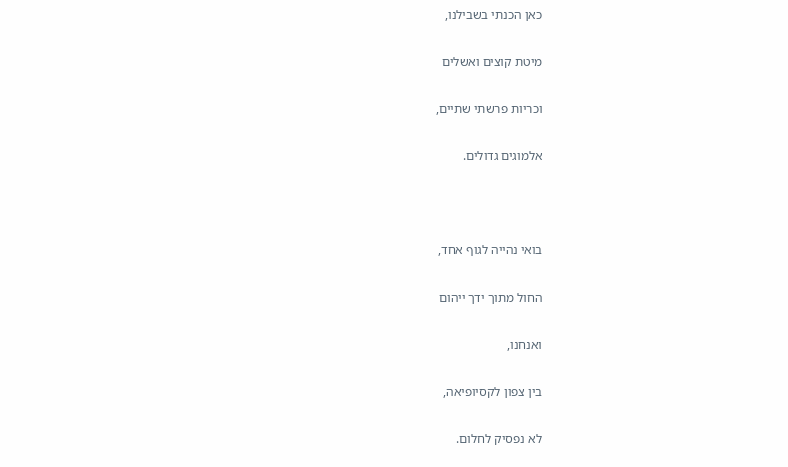כאן הכנתי בשבילנו,

מיטת קוצים ואשלים

וכריות פרשתי שתיים,

אלמוגים גדולים.



בואי נהייה לגוף אחד,

החול מתוך ידך ייהום

ואנחנו,

בין צפון לקסיופיאה,

לא נפסיק לחלום.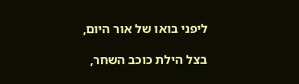ליפני בואו של אור היום,

בצל הילת כוכב השחר,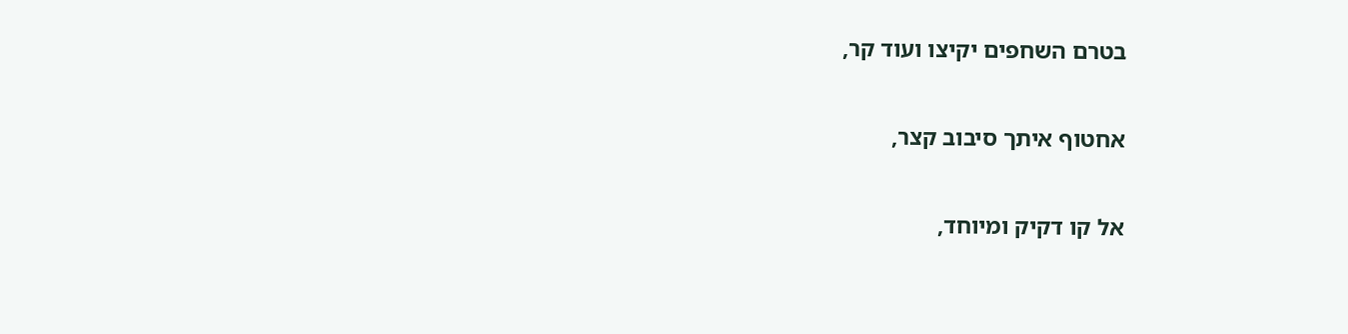בטרם השחפים יקיצו ועוד קר,

אחטוף איתך סיבוב קצר,

אל קו דקיק ומיוחד,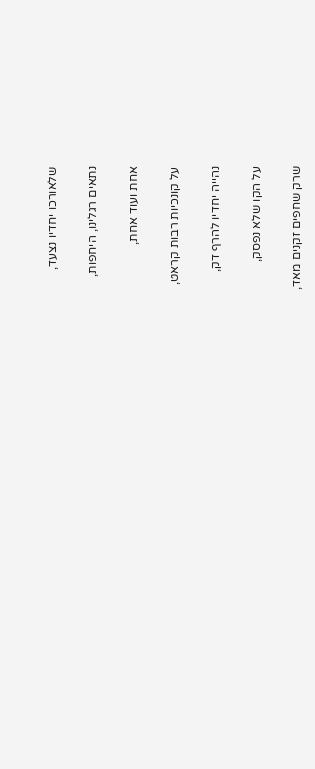שלאורכו יחדיו נצעד,

נתאים רגלינו, היחפות,

אחת ועוד אחת,

על קונכיות רבות קראט,

נהייה יחדיו להרף דק,

על הקו שלא נפסק,

שרק שחפים זקנים מאד,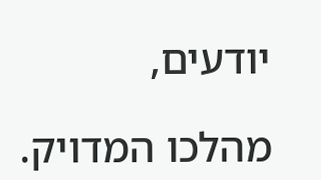יודעים,

מהלכו המדויק.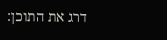דרג את התוכן: